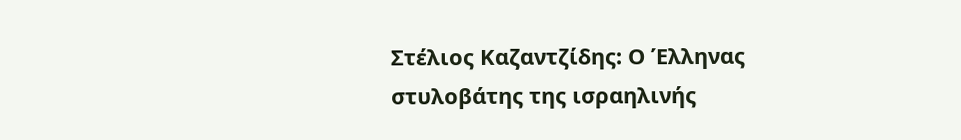Στέλιος Καζαντζίδης: Ο Έλληνας στυλοβάτης της ισραηλινής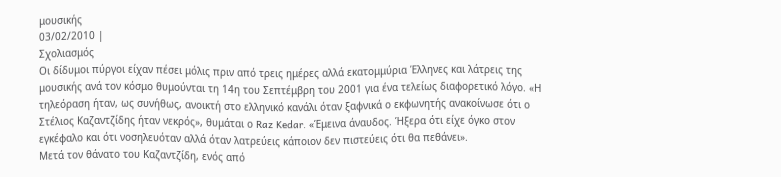μουσικής
03/02/2010 |
Σχολιασμός
Οι δίδυμοι πύργοι είχαν πέσει μόλις πριν από τρεις ημέρες αλλά εκατομμύρια Έλληνες και λάτρεις της μουσικής ανά τον κόσμο θυμούνται τη 14η του Σεπτέμβρη του 2001 για ένα τελείως διαφορετικό λόγο. «Η τηλεόραση ήταν, ως συνήθως, ανοικτή στο ελληνικό κανάλι όταν ξαφνικά ο εκφωνητής ανακοίνωσε ότι ο Στέλιος Καζαντζίδης ήταν νεκρός», θυμάται ο Raz Kedar. «Έμεινα άναυδος. Ήξερα ότι είχε όγκο στον εγκέφαλο και ότι νοσηλευόταν αλλά όταν λατρεύεις κάποιον δεν πιστεύεις ότι θα πεθάνει».
Μετά τον θάνατο του Καζαντζίδη, ενός από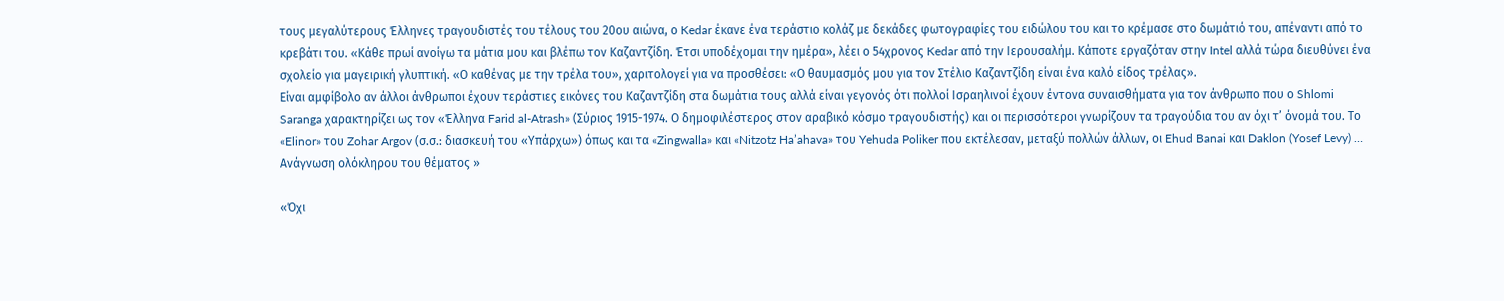τους μεγαλύτερους Έλληνες τραγουδιστές του τέλους του 20ου αιώνα, ο Kedar έκανε ένα τεράστιο κολάζ με δεκάδες φωτογραφίες του ειδώλου του και το κρέμασε στο δωμάτιό του, απέναντι από το κρεβάτι του. «Κάθε πρωί ανοίγω τα μάτια μου και βλέπω τον Καζαντζίδη. Έτσι υποδέχομαι την ημέρα», λέει ο 54χρονος Kedar από την Ιερουσαλήμ. Κάποτε εργαζόταν στην Intel αλλά τώρα διευθύνει ένα σχολείο για μαγειρική γλυπτική. «Ο καθένας με την τρέλα του», χαριτολογεί για να προσθέσει: «Ο θαυμασμός μου για τον Στέλιο Καζαντζίδη είναι ένα καλό είδος τρέλας».
Είναι αμφίβολο αν άλλοι άνθρωποι έχουν τεράστιες εικόνες του Καζαντζίδη στα δωμάτια τους αλλά είναι γεγονός ότι πολλοί Ισραηλινοί έχουν έντονα συναισθήματα για τον άνθρωπο που ο Shlomi Saranga χαρακτηρίζει ως τον «Έλληνα Farid al-Atrash» (Σύριος 1915-1974. Ο δημοφιλέστερος στον αραβικό κόσμο τραγουδιστής) και οι περισσότεροι γνωρίζουν τα τραγούδια του αν όχι τ’ όνομά του. Το «Elinor» του Zohar Argov (σ.σ.: διασκευή του «Υπάρχω») όπως και τα «Zingwalla» και «Nitzotz Ha’ahava» του Yehuda Poliker που εκτέλεσαν, μεταξύ πολλών άλλων, οι Ehud Banai και Daklon (Yosef Levy) …
Ανάγνωση ολόκληρου του θέματος »

«Όχι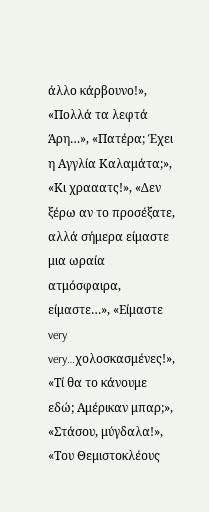άλλο κάρβουνο!», «Πολλά τα λεφτά Άρη…», «Πατέρα; Έχει η Αγγλία Καλαμάτα;», «Κι χρααατς!», «Δεν ξέρω αν το προσέξατε, αλλά σήμερα είμαστε μια ωραία ατμόσφαιρα, είμαστε…», «Είμαστε very very…χολοσκασμένες!», «Τί θα το κάνουμε εδώ; Αμέρικαν μπαρ;», «Στάσου, μύγδαλα!», «Του Θεμιστοκλέους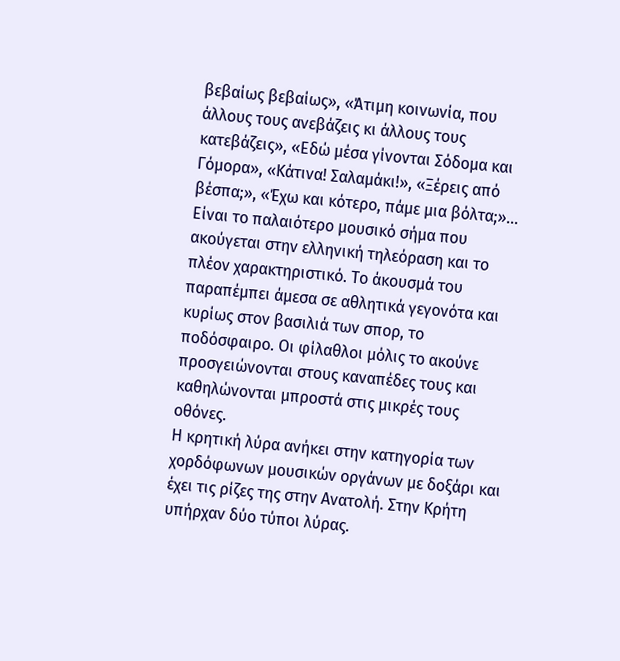βεβαίως βεβαίως», «Άτιμη κοινωνία, που άλλους τους ανεβάζεις κι άλλους τους κατεβάζεις», «Εδώ μέσα γίνονται Σόδομα και Γόμορα», «Κάτινα! Σαλαμάκι!», «Ξέρεις από βέσπα;», «Έχω και κότερο, πάμε μια βόλτα;»…
Είναι το παλαιότερο μουσικό σήμα που ακούγεται στην ελληνική τηλεόραση και το πλέον χαρακτηριστικό. Το άκουσμά του παραπέμπει άμεσα σε αθλητικά γεγονότα και κυρίως στον βασιλιά των σπορ, το ποδόσφαιρο. Οι φίλαθλοι μόλις το ακούνε προσγειώνονται στους καναπέδες τους και καθηλώνονται μπροστά στις μικρές τους οθόνες.
Η κρητική λύρα ανήκει στην κατηγορία των χορδόφωνων μουσικών οργάνων με δοξάρι και έχει τις ρίζες της στην Ανατολή. Στην Kρήτη υπήρχαν δύο τύποι λύρας.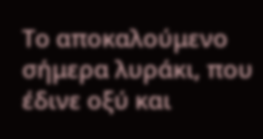Tο αποκαλούμενο σήμερα λυράκι, που έδινε οξύ και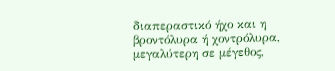διαπεραστικό ήχο και η βροντόλυρα ή χοντρόλυρα, μεγαλύτερη σε μέγεθος,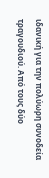ιδανική για την πολύωρη συνοδεία τραγουδιού. Aπό τους δύο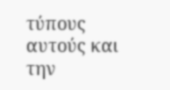τύπους αυτούς και την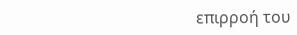επιρροή του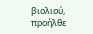βιολιού, προήλθε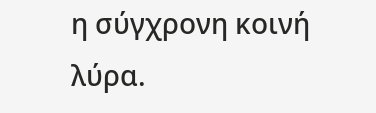η σύγχρονη κοινή λύρα.